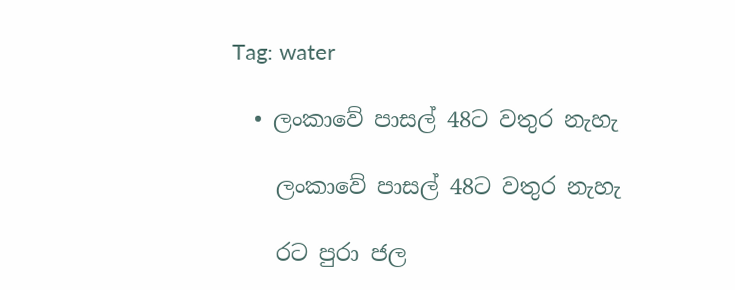Tag: water

  • ලංකාවේ පාසල් 48ට වතුර නැහැ

    ලංකාවේ පාසල් 48ට වතුර නැහැ

    රට පුරා ජල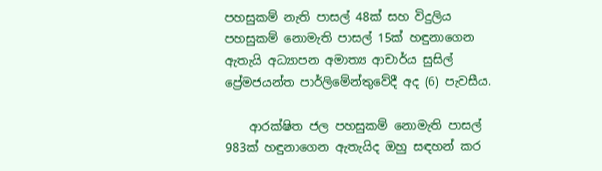පහසුකම් නැති පාසල් 48ක් සහ විදුලිය පහසුකම් නොමැති පාසල් 15ක් හඳුනාගෙන ඇතැයි අධ්‍යාපන අමාත්‍ය ආචාර්ය සුසිල් ප්‍රේමජයන්ත පාර්ලිමේන්තුවේදී අද (6) පැවසීය.

    ආරක්ෂිත ජල පහසුකම් නොමැති පාසල් 983ක් හඳුනාගෙන ඇතැයිද ඔහු සඳහන් කර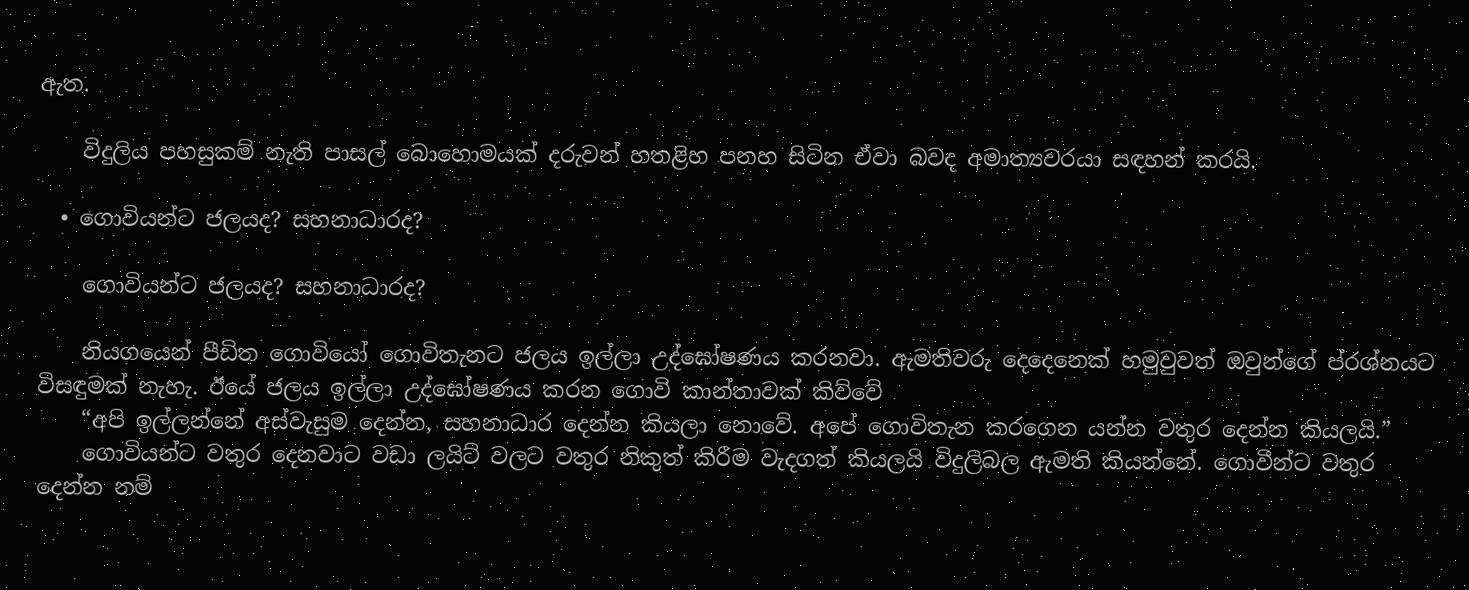ඇත.

    විදුලිය පහසුකම් නැති පාසල් බොහොමයක් දරුවන් හතළිහ පනහ සිටින ඒවා බවද අමාත්‍යවරයා සඳහන් කරයි.

  • ගොවියන්ට ජලයද? සහනාධාරද?

    ගොවියන්ට ජලයද? සහනාධාරද?

    නියගයෙන් පීඩිත ගොවියෝ ගොවිතැනට ජලය ඉල්ලා උද්ඝෝෂණය කරනවා. ඇමතිවරු දෙදෙනෙක් හමුවුවත් ඔවුන්ගේ ප්රශ්නයට විසඳුමක් නැහැ. ඊයේ ජලය ඉල්ලා උද්ඝෝෂණය කරන ගොවි කාන්තාවක් කිව්වේ
    “අපි ඉල්ලන්නේ අස්වැසුම දෙන්න, සහනාධාර දෙන්න කියලා නොවේ. අපේ ගොවිතැන කරගෙන යන්න වතුර දෙන්න කියලයි.”
    ගොවියන්ට වතුර දෙනවාට වඩා ලයිට් වලට වතුර නිකුත් කිරීම වැදගත් කියලයි විදුලිබල ඇමති කියන්නේ. ගොවීන්ට වතුර දෙන්න නම්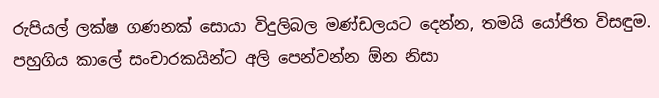රුපියල් ලක්ෂ ගණනක් සොයා විදුලිබල මණ්ඩලයට දෙන්න, තමයි යෝජිත විසඳුම. පහුගිය කාලේ සංචාරකයින්ට අලි පෙන්වන්න ඕන නිසා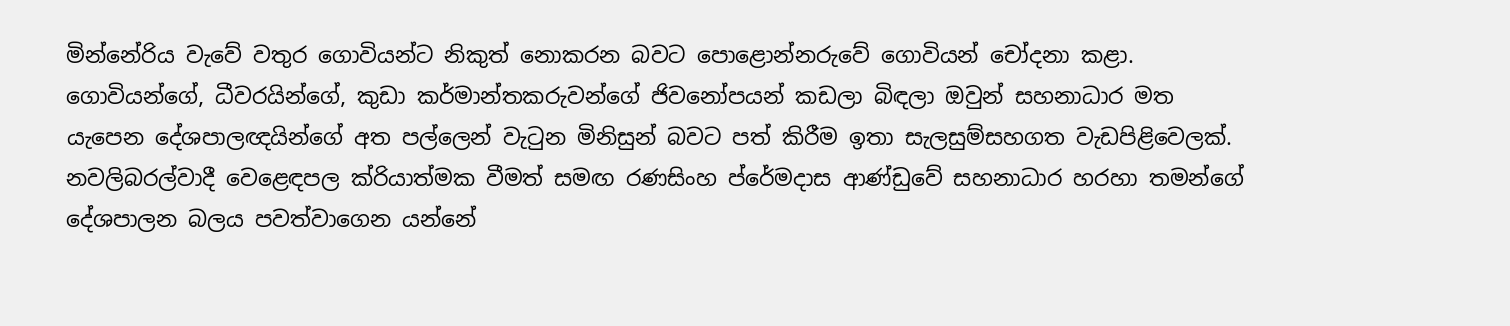මින්නේරිය වැවේ වතුර ගොවියන්ට නිකුත් නොකරන බවට පොළොන්නරුවේ ගොවියන් චෝදනා කළා. ගොවියන්ගේ, ධීවරයින්ගේ, කුඩා කර්මාන්තකරුවන්ගේ ජිවනෝපයන් කඩලා බිඳලා ඔවුන් සහනාධාර මත යැපෙන දේශපාලඥයින්ගේ අත පල්ලෙන් වැටුන මිනිසුන් බවට පත් කිරීම ඉතා සැලසුම්සහගත වැඩපිළිවෙලක්. නවලිබරල්වාදී වෙළෙඳපල ක්රියාත්මක වීමත් සමඟ රණසිංහ ප්රේමදාස ආණ්ඩුවේ සහනාධාර හරහා තමන්ගේ දේශපාලන බලය පවත්වාගෙන යන්නේ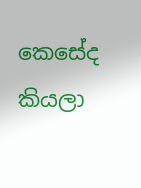කෙසේද කියලා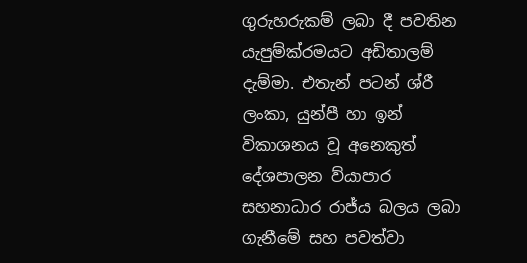ගුරුහරුකම් ලබා දී පවතින යැපුම්ක්රමයට අඩිතාලම් දැම්මා. එතැන් පටන් ශ්රී ලංකා, යුන්පී හා ඉන් විකාශනය වූ අනෙකුත් දේශපාලන ව්යාපාර සහනාධාර රාජ්ය බලය ලබා ගැනීමේ සහ පවත්වා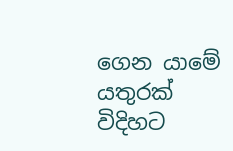ගෙන යාමේ යතුරක් විදිහට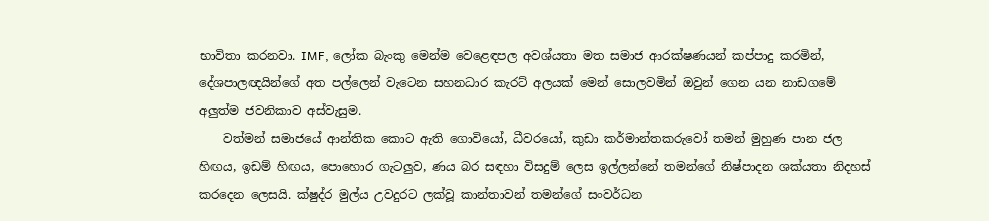භාවිතා කරනවා. IMF, ලෝක බැංකු මෙන්ම වෙළෙඳපල අවශ්යතා මත සමාජ ආරක්ෂණයන් කප්පාදු කරමින්, දේශපාලඥයින්ගේ අත පල්ලෙන් වැටෙන සහනධාර කැරට් අලයක් මෙන් සොලවමින් ඔවුන් ගෙන යන නාඩගමේ අලුත්ම ජවනිකාව අස්වැසුම.
    වත්මන් සමාජයේ ආන්තික කොට ඇති ගොවියෝ, ධීවරයෝ, කුඩා කර්මාන්තකරුවෝ තමන් මුහුණ පාන ජල හිඟය, ඉඩම් හිඟය, පොහොර ගැටලුව, ණය බර සඳහා විසදුම් ලෙස ඉල්ලන්නේ තමන්ගේ නිෂ්පාදන ශක්යතා නිදහස් කරදෙන ලෙසයි. ක්ෂුද්ර මුල්ය උවදුරට ලක්වූ කාන්තාවන් තමන්ගේ සංවර්ධන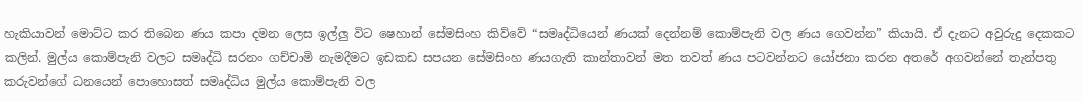හැකියාවන් මොට්ට කර තිබෙන ණය කපා දමන ලෙස ඉල්ලු විට ෂෙහාන් සේමසිංහ කිව්වේ “සමෘද්ධියෙන් ණයක් දෙන්නම් කොම්පැනි වල ණය ගෙවන්න” කියායි. ඒ දැනට අවුරුදු දෙකකට කලින්. මුල්ය කොම්පැනි වලට සමෘද්ධි සරනං ගච්චාමි නැමදීමට ඉඩකඩ සපයන සේමසිංහ ණයගැති කාන්තාවන් මත තවත් ණය පටවන්නට යෝජනා කරන අතරේ අගවන්නේ තැන්පතු කරුවන්ගේ ධනයෙන් පොහොසත් සමෘද්ධිය මුල්ය කොම්පැනි වල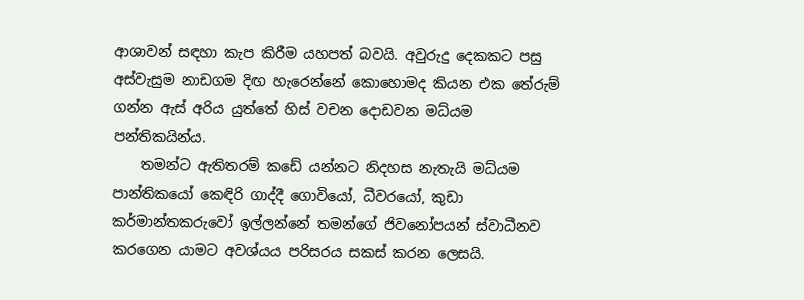ආශාවන් සඳහා කැප කිරීම යහපත් බවයි. අවුරුදු දෙකකට පසු අස්වැසුම නාඩගම දිඟ හැරෙන්නේ කොහොමද කියන එක තේරුම් ගන්න ඇස් අරිය යුත්තේ හිස් වචන දොඩවන මධ්යම පන්තිකයින්ය.
    තමන්ට ඇතිතරම් කඩේ යන්නට නිදහස නැතැයි මධ්යම පාන්තිකයෝ කෙඳිරි ගාද්දී ගොවියෝ, ධීවරයෝ, කුඩා කර්මාන්තකරුවෝ ඉල්ලන්නේ තමන්ගේ ජිවනෝපයන් ස්වාධීනව කරගෙන යාමට අවශ්යය පරිසරය සකස් කරන ලෙසයි.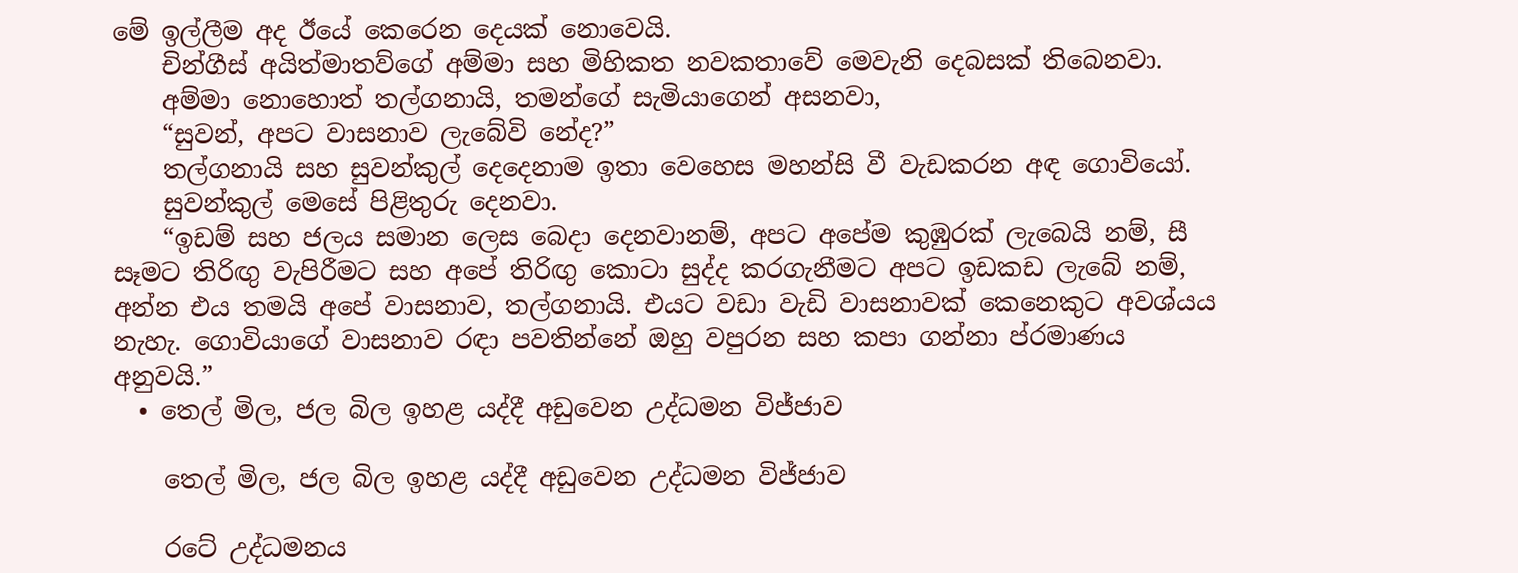මේ ඉල්ලීම අද ඊයේ කෙරෙන දෙයක් නොවෙයි.
    චින්ගීස් අයිත්මාතව්ගේ අම්මා සහ මිහිකත නවකතාවේ මෙවැනි දෙබසක් තිබෙනවා.
    අම්මා නොහොත් තල්ගනායි, තමන්ගේ සැමියාගෙන් අසනවා,
    “සුවන්, අපට වාසනාව ලැබේවි නේද?”
    තල්ගනායි සහ සුවන්කුල් දෙදෙනාම ඉතා වෙහෙස මහන්සි වී වැඩකරන අඳ ගොවියෝ.
    සුවන්කුල් මෙසේ පිළිතුරු දෙනවා.
    “ඉඩම් සහ ජලය සමාන ලෙස බෙදා දෙනවානම්, අපට අපේම කුඹුරක් ලැබෙයි නම්, සී සෑමට තිරිඟු වැපිරීමට සහ අපේ තිරිඟු කොටා සුද්ද කරගැනීමට අපට ඉඩකඩ ලැබේ නම්, අන්න එය තමයි අපේ වාසනාව, තල්ගනායි. එයට වඩා වැඩි වාසනාවක් කෙනෙකුට අවශ්යය නැහැ. ගොවියාගේ වාසනාව රඳා පවතින්නේ ඔහු වපුරන සහ කපා ගන්නා ප්රමාණය අනුවයි.”
  • තෙල් මිල, ජල බිල ඉහළ යද්දී අඩුවෙන උද්ධමන විජ්ජාව

    තෙල් මිල, ජල බිල ඉහළ යද්දී අඩුවෙන උද්ධමන විජ්ජාව

    රටේ උද්ධමනය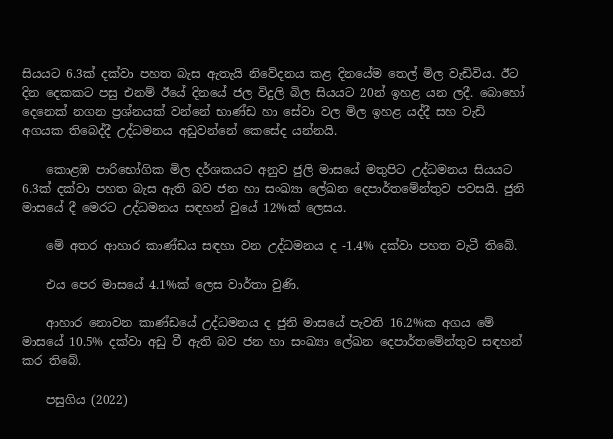සියයට 6.3ක් දක්වා පහත බැස ඇතැයි නිවේදනය කළ දිනයේම තෙල් මිල වැඩිවිය. ඊට දින දෙකකට පසු එනම් ඊයේ දිනයේ ජල විදුලි බිල සියයට 20න් ඉහළ යන ලදී. බොහෝ දෙනෙක් නගන ප්‍රශ්නයක් වන්නේ භාණ්ඩ හා සේවා වල මිල ඉහළ යද්දී සහ වැඩි අගයක තිබෙද්දී උද්ධමනය අඩුවන්නේ කෙසේද යන්නයි.

    කොළඹ පාරිභෝගික මිල දර්ශකයට අනුව ජුලි මාසයේ මතුපිට උද්ධමනය සියයට 6.3ක් දක්වා පහත බැස ඇති බව ජන හා සංඛ්‍යා ලේඛන දෙපාර්තමේන්තුව පවසයි. ජුනි මාසයේ දී මෙරට උද්ධමනය සඳහන් වුයේ 12%ක් ලෙසය.

    මේ අතර ආහාර කාණ්ඩය සඳහා වන උද්ධමනය ද -1.4% දක්වා පහත වැටී තිබේ.

    එය පෙර මාසයේ 4.1%ක් ලෙස වාර්තා වුණි.

    ආහාර නොවන කාණ්ඩයේ උද්ධමනය ද ජුනි මාසයේ පැවති 16.2%ක අගය මේ මාසයේ 10.5% දක්වා අඩු වී ඇති බව ජන හා සංඛ්‍යා ලේඛන දෙපාර්තමේන්තුව සඳහන් කර තිබේ.

    පසුගිය (2022)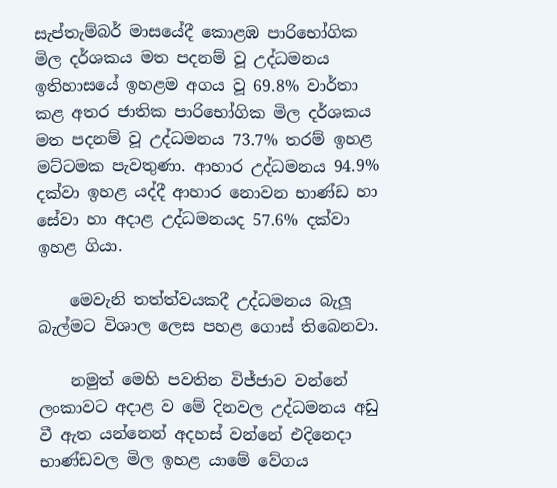සැප්තැම්බර් මාසයේදී කොළඹ පාරිභෝගික මිල දර්ශකය මත පදනම් වූ උද්ධමනය ඉතිහාසයේ ඉහළම අගය වූ 69.8% වාර්තා කළ අතර ජාතික පාරිභෝගික මිල දර්ශකය මත පදනම් වූ උද්ධමනය 73.7% තරම් ඉහළ මට්ටමක පැවතුණා. ආහාර උද්ධමනය 94.9% දක්වා ඉහළ යද්දී ආහාර නොවන භාණ්ඩ හා සේවා හා අදාළ උද්ධමනයද 57.6% දක්වා ඉහළ ගියා.

    මෙවැනි තත්ත්වයකදී උද්ධමනය බැලූ බැල්මට විශාල ලෙස පහළ ගොස් තිබෙනවා.

    නමුත් මෙහි පවතින විජ්ජාව වන්නේ ලංකාවට අදාළ ව මේ දිනවල උද්ධමනය අඩු වී ඇත යන්නෙන් අදහස් වන්නේ එදිනෙදා භාණ්ඩවල මිල ඉහළ යාමේ වේගය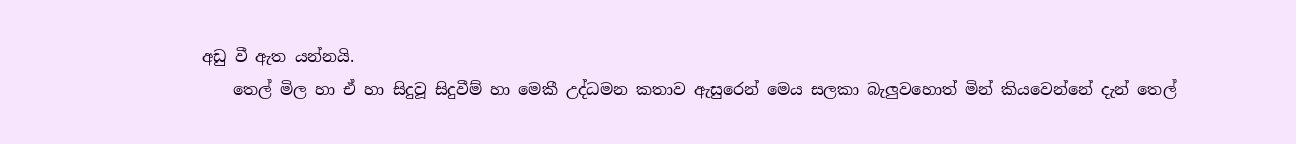අඩු වී ඇත යන්නයි.
    තෙල් මිල හා ඒ හා සිදුවූ සිදුවීම් හා මෙකී උද්ධමන කතාව ඇසුරෙන් මෙය සලකා බැලුවහොත් මින් කියවෙන්නේ දැන් තෙල්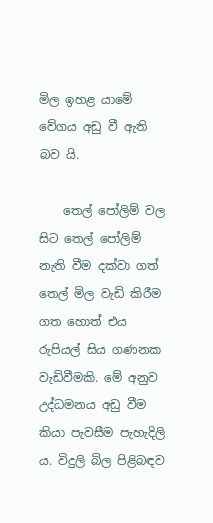මිල ඉහළ යාමේ වේගය අඩු වී ඇති බව යි.

    තෙල් පෝලිම් වල සිට තෙල් පෝලිම් නැති වීම දක්වා ගත් තෙල් මිල වැඩි කිරීම ගත හොත් එය රුපියල් සිය ගණනක වැඩිවීමකි. මේ අනුව උද්ධමනය අඩු වීම කියා පැවසීම පැහැදිලි ය. විදුලි බිල පිළිබඳව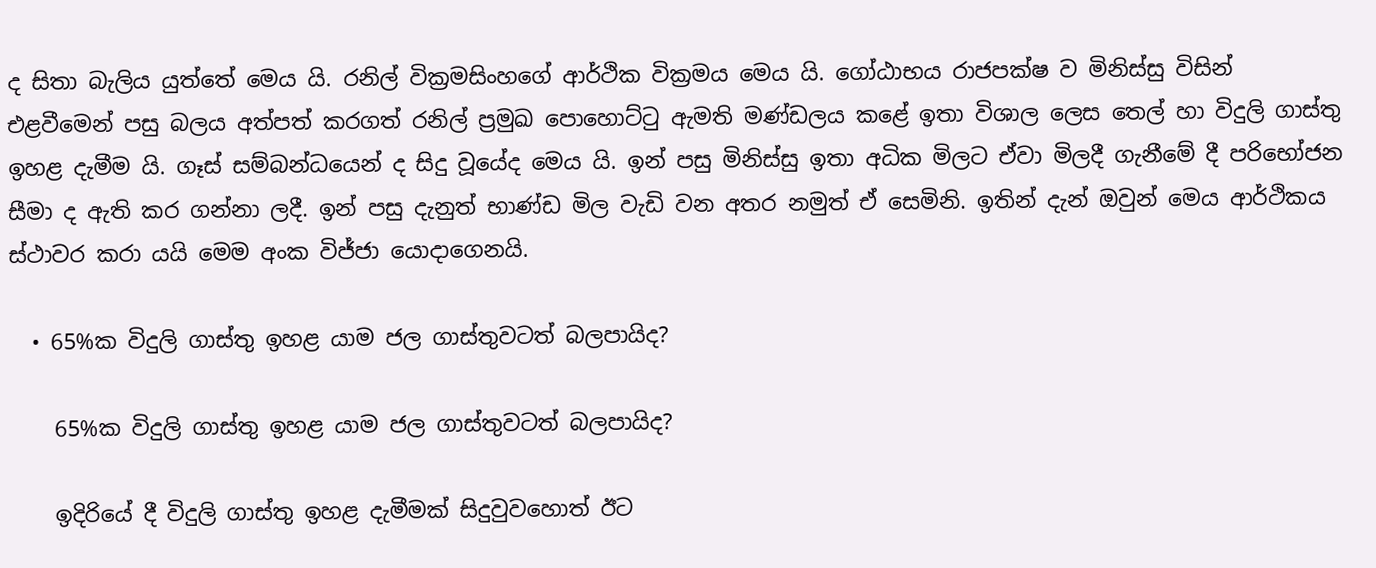ද සිතා බැලිය යුත්තේ මෙය යි. රනිල් වික්‍රමසිංහගේ ආර්ථික වික්‍රමය මෙය යි. ගෝඨාභය රාජපක්ෂ ව මිනිස්සු විසින් එළවීමෙන් පසු බලය අත්පත් කරගත් රනිල් ප්‍රමුඛ පොහොට්ටු ඇමති මණ්ඩලය කළේ ඉතා විශාල ලෙස තෙල් හා විදුලි ගාස්තු ඉහළ දැමීම යි. ගෑස් සම්බන්ධයෙන් ද සිදු වූයේද මෙය යි. ඉන් පසු මිනිස්සු ඉතා අධික මිලට ඒවා මිලදී ගැනීමේ දී පරිභෝජන සීමා ද ඇති කර ගන්නා ලදී. ඉන් පසු දැනුත් භාණ්ඩ මිල වැඩි වන අතර නමුත් ඒ සෙමිනි. ඉතින් දැන් ඔවුන් මෙය ආර්ථිකය ස්ථාවර කරා යයි මෙම අංක විජ්ජා යොදාගෙනයි.

  • 65%ක විදුලි ගාස්තු ඉහළ යාම ජල ගාස්තුවටත් බලපායිද?

    65%ක විදුලි ගාස්තු ඉහළ යාම ජල ගාස්තුවටත් බලපායිද?

    ඉදිරියේ දී විදුලි ගාස්තු ඉහළ දැමීමක් සිදුවුවහොත් ඊට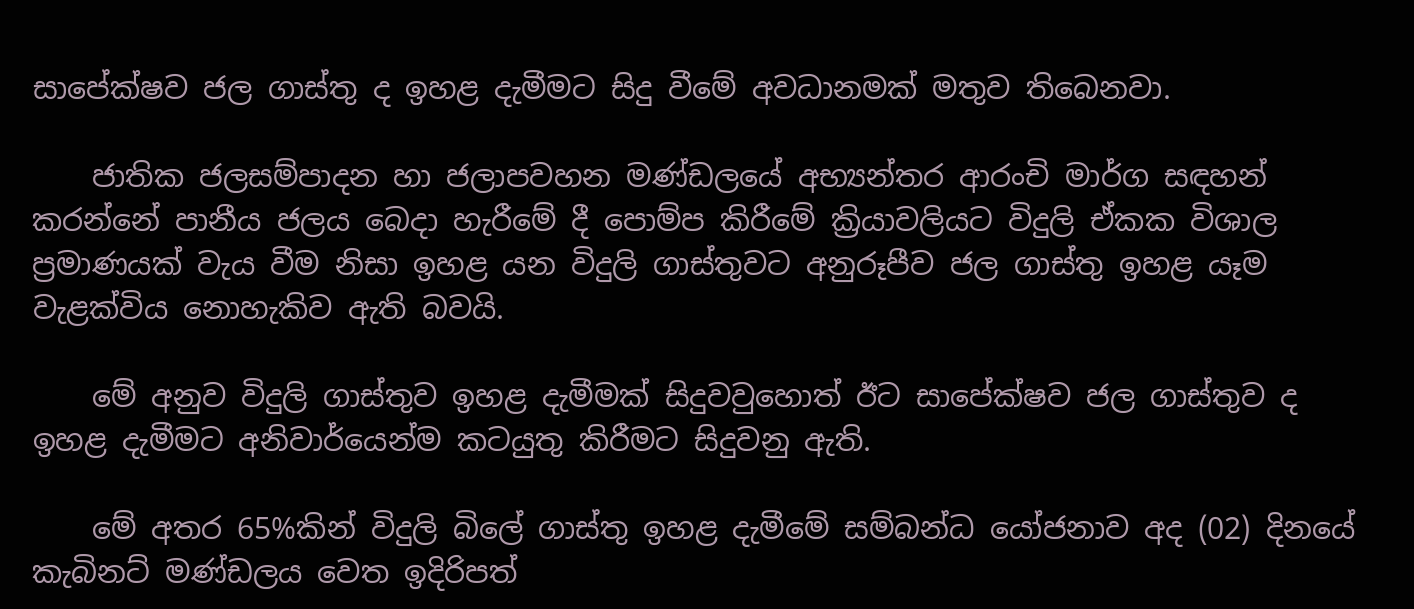සාපේක්ෂව ජල ගාස්තු ද ඉහළ දැමීමට සිදු වීමේ අවධානමක් මතුව තිබෙනවා.

    ජාතික ජලසම්පාදන හා ජලාපවහන මණ්ඩලයේ අභ්‍යන්තර ආරංචි මාර්ග සඳහන් කරන්නේ පානීය ජලය බෙදා හැරීමේ දී පොම්ප කිරීමේ ක්‍රියාවලියට විදුලි ඒකක විශාල ප්‍රමාණයක් වැය වීම නිසා ඉහළ යන විදුලි ගාස්තුවට අනුරූපීව ජල ගාස්තු ඉහළ යෑම වැළක්විය නොහැකිව ඇති බවයි.

    මේ අනුව විදුලි ගාස්තුව ඉහළ දැමීමක් සිදුවවුහොත් ඊට සාපේක්ෂව ජල ගාස්තුව ද ඉහළ දැමීමට අනිවාර්යෙන්ම කටයුතු කිරීමට සිදුවනු ඇති.

    මේ අතර 65%කින් විදුලි බිලේ ගාස්තු ඉහළ දැමීමේ සම්බන්ධ යෝජනාව අද (02) දිනයේ කැබිනට් මණ්ඩලය වෙත ඉදිරිපත්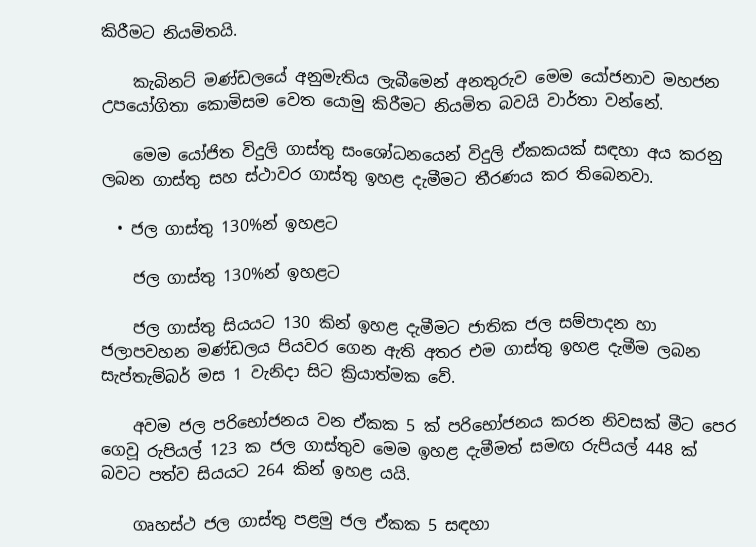කිරීමට නියමිතයි.

    කැබිනට් මණ්ඩලයේ අනුමැතිය ලැබීමෙන් අනතුරුව මෙම යෝජනාව මහජන උපයෝගිතා කොමිසම වෙත යොමු කිරීමට නියමිත බවයි වාර්තා වන්නේ.

    මෙම යෝජිත විදුලි ගාස්තු සංශෝධනයෙන් විදුලි ඒකකයක් සඳහා අය කරනු ලබන ගාස්තු සහ ස්ථාවර ගාස්තු ඉහළ දැමීමට තීරණය කර තිබෙනවා.

  • ජල ගාස්තු 130%න් ඉහළට

    ජල ගාස්තු 130%න් ඉහළට

    ජල ගාස්තු සියයට 130 කින් ඉහළ දැමීමට ජාතික ජල සම්පාදන හා ජලාපවහන මණ්ඩලය පියවර ගෙන ඇති අතර එම ගාස්තු ඉහළ දැමීම ලබන සැප්තැම්බර් මස 1 වැනිදා සිට ක්‍රියාත්මක වේ.

    අවම ජල පරිභෝජනය වන ඒකක 5 ක් පරිභෝජනය කරන නිවසක් මීට පෙර ගෙවූ රුපියල් 123 ක ජල ගාස්තුව මෙම ඉහළ දැමීමත් සමඟ රුපියල් 448 ක් බවට පත්ව සියයට 264 කින් ඉහළ යයි.

    ගෘහස්ථ ජල ගාස්තු පළමු ජල ඒකක 5 සඳහා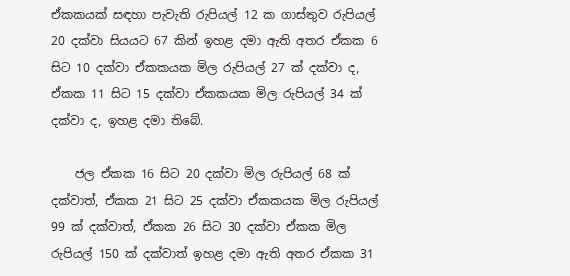ඒකකයක් සඳහා පැවැති රුපියල් 12 ක ගාස්තුව රුපියල් 20 දක්වා සියයට 67 කින් ඉහළ දමා ඇති අතර ඒකක 6 සිට 10 දක්වා ඒකකයක මිල රුපියල් 27 ක් දක්වා ද, ඒකක 11 සිට 15 දක්වා ඒකකයක මිල රුපියල් 34 ක් දක්වා ද, ඉහළ දමා තිබේ.

    ජල ඒකක 16 සිට 20 දක්වා මිල රුපියල් 68 ක් දක්වාත්, ඒකක 21 සිට 25 දක්වා ඒකකයක මිල රුපියල් 99 ක් දක්වාත්, ඒකක 26 සිට 30 දක්වා ඒකක මිල රුපියල් 150 ක් දක්වාත් ඉහළ දමා ඇති අතර ඒකක 31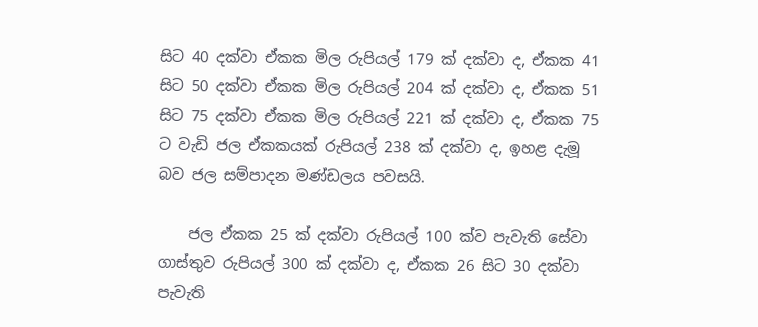සිට 40 දක්වා ඒකක මිල රුපියල් 179 ක් දක්වා ද, ඒකක 41 සිට 50 දක්වා ඒකක මිල රුපියල් 204 ක් දක්වා ද, ඒකක 51 සිට 75 දක්වා ඒකක මිල රුපියල් 221 ක් දක්වා ද, ඒකක 75 ට වැඩි ජල ඒකකයක් රුපියල් 238 ක් දක්වා ද, ඉහළ දැමූ බව ජල සම්පාදන මණ්ඩලය පවසයි.

    ජල ඒකක 25 ක් දක්වා රුපියල් 100 ක්ව පැවැති සේවා ගාස්තුව රුපියල් 300 ක් දක්වා ද, ඒකක 26 සිට 30 දක්වා පැවැති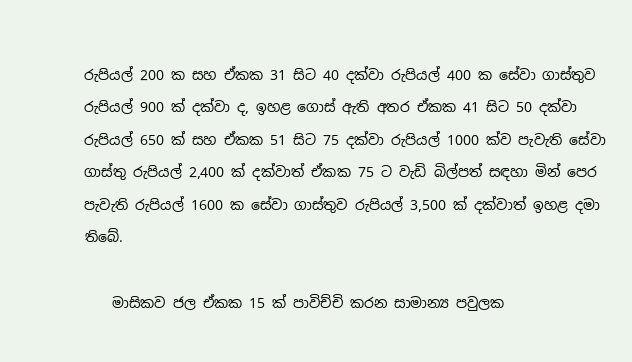රුපියල් 200 ක සහ ඒකක 31 සිට 40 දක්වා රුපියල් 400 ක සේවා ගාස්තුව රුපියල් 900 ක් දක්වා ද, ඉහළ ගොස් ඇති අතර ඒකක 41 සිට 50 දක්වා රුපියල් 650 ක් සහ ඒකක 51 සිට 75 දක්වා රුපියල් 1000 ක්ව පැවැති සේවා ගාස්තු රුපියල් 2,400 ක් දක්වාත් ඒකක 75 ට වැඩි බිල්පත් සඳහා මින් පෙර පැවැති රුපියල් 1600 ක සේවා ගාස්තුව රුපියල් 3,500 ක් දක්වාත් ඉහළ දමා තිබේ.

    මාසිකව ජල ඒකක 15 ක් පාවිච්චි කරන සාමාන්‍ය පවුලක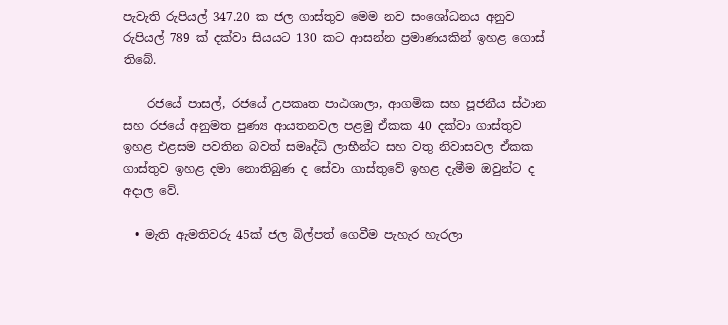පැවැති රුපියල් 347.20 ක ජල ගාස්තුව මෙම නව සංශෝධනය අනුව රුපියල් 789 ක් දක්වා සියයට 130 කට ආසන්න ප්‍රමාණයකින් ඉහළ ගොස් තිබේ.

    රජයේ පාසල්, රජයේ උපකෘත පාඨශාලා, ආගමික සහ පූජනීය ස්ථාන සහ රජයේ අනුමත පුණ්‍ය ආයතනවල පළමු ඒකක 40 දක්වා ගාස්තුව ඉහළ එළසම පවතින බවත් සමෘද්ධි ලාභීන්ට සහ වතු නිවාසවල ඒකක ගාස්තුව ඉහළ දමා නොතිබුණ ද සේවා ගාස්තුවේ ඉහළ දැමීම ඔවුන්ට ද අදාල වේ.

  • මැති ඇමතිවරු 45ක් ජල බිල්පත් ගෙවීම පැහැර හැරලා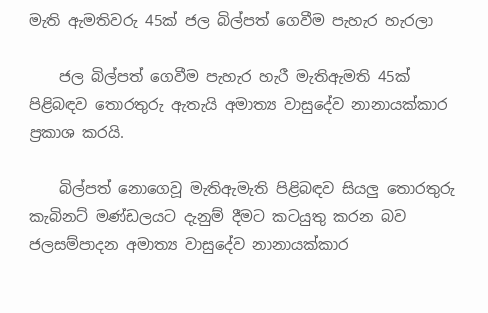මැති ඇමතිවරු 45ක් ජල බිල්පත් ගෙවීම පැහැර හැරලා

    ජල බිල්පත් ගෙවීම පැහැර හැරී මැතිඇමති 45ක් පිළිබඳව තොරතුරු ඇතැයි අමාත්‍ය වාසුදේව නානායක්කාර ප්‍රකාශ කරයි.

    බිල්පත් නොගෙවූ මැතිඇමැති පිළිබඳව සියලු තොරතුරු කැබිනට් මණ්ඩලයට දැනුම් දීමට කටයුතු කරන බව ජලසම්පාදන අමාත්‍ය වාසුදේව නානායක්කාර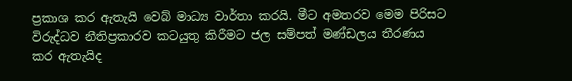ප්‍රකාශ කර ඇතැයි වෙබ් මාධ්‍ය වාර්තා කරයි. මීට අමතරව මෙම පිරිසට විරුද්ධව නීතිප්‍රකාරව කටයුතු කිරීමට ජල සම්පත් මණ්ඩලය තීරණය කර ඇතැයිද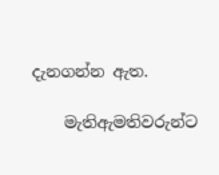දැනගන්න ඇත.

    මැතිඇමතිවරුන්ට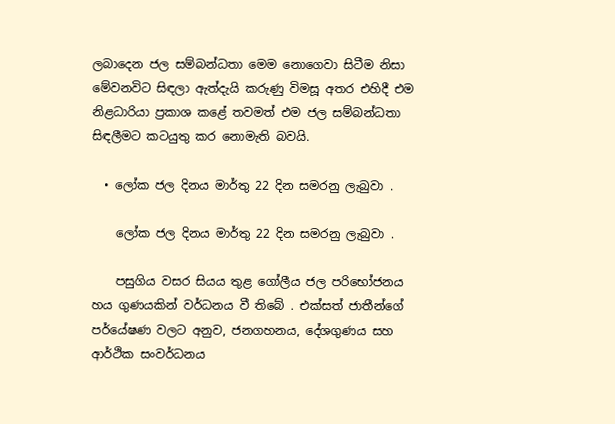ලබාදෙන ජල සම්බන්ධතා මෙම නොගෙවා සිටීම නිසා මේවනවිට සිඳලා ඇත්දැයි කරුණු විමසූ අතර එහිදී එම නිළධාරියා ප්‍රකාශ කළේ තවමත් එම ජල සම්බන්ධතා සිඳලීමට කටයුතු කර නොමැති බවයි.

  • ලෝක ජල දිනය මාර්තු 22 දින සමරනු ලැබුවා .

    ලෝක ජල දිනය මාර්තු 22 දින සමරනු ලැබුවා .

    පසුගිය වසර සියය තුළ ගෝලීය ජල පරිභෝජනය හය ගුණයකින් වර්ධනය වී තිබේ . එක්සත් ජාතීන්ගේ පර්යේෂණ වලට අනුව, ජනගහනය, දේශගුණය සහ ආර්ථික සංවර්ධනය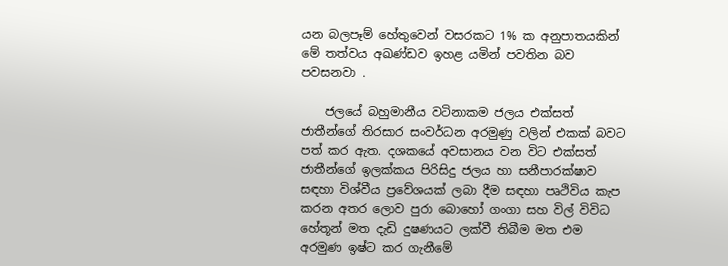යන බලපෑම් හේතුවෙන් වසරකට 1% ක අනුපාතයකින් මේ තත්වය අඛණ්ඩව ඉහළ යමින් පවතින බව පවසනවා .

    ජලයේ බහුමානීය වටිනාකම ජලය එක්සත් ජාතීන්ගේ තිරසාර සංවර්ධන අරමුණු වලින් එකක් බවට පත් කර ඇත. දශකයේ අවසානය වන විට එක්සත් ජාතීන්ගේ ඉලක්කය පිරිසිදු ජලය හා සනීපාරක්ෂාව සඳහා විශ්වීය ප්‍රවේශයක් ලබා දීම සඳහා පෘථිවිය කැප කරන අතර ලොව පුරා බොහෝ ගංගා සහ විල් විවිධ හේතූන් මත දැඩි දුෂණයට ලක්වී තිබීම මත එම අරමුණ ඉෂ්ට කර ගැනීමේ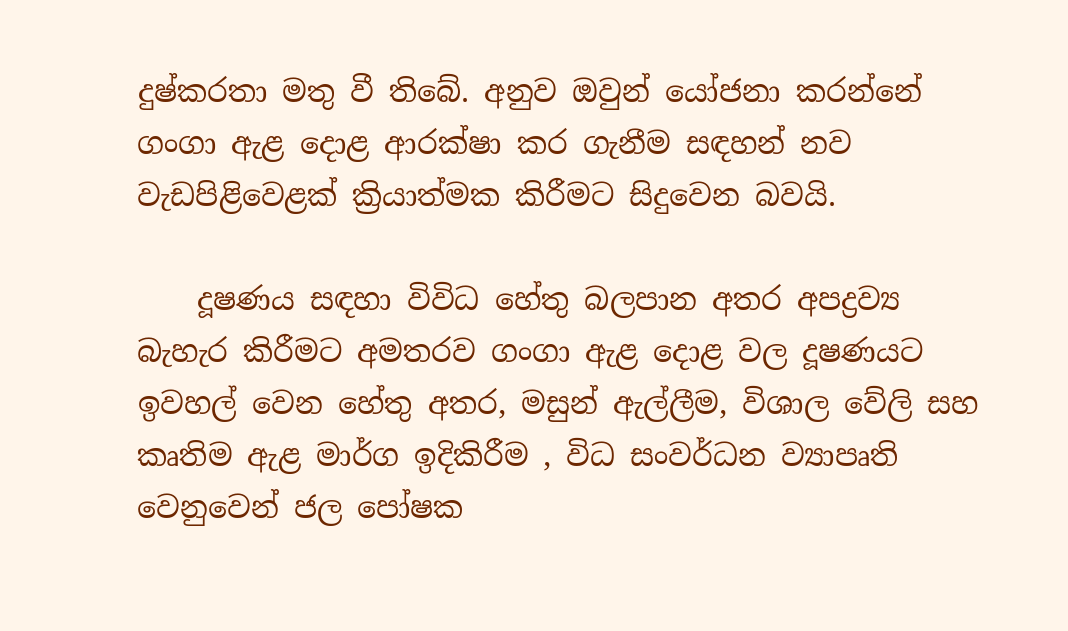දුෂ්කරතා මතු වී තිබේ. අනුව ඔවුන් යෝජනා කරන්නේ ගංගා ඇළ දොළ ආරක්ෂා කර ගැනීම සඳහන් නව වැඩපිළිවෙළක් ක්‍රියාත්මක කිරීමට සිදුවෙන බවයි.

    දූෂණය සඳහා විවිධ හේතු බලපාන අතර අපද්‍රව්‍ය බැහැර කිරීමට අමතරව ගංගා ඇළ දොළ වල දූෂණයට ඉවහල් වෙන හේතු අතර, මසුන් ඇල්ලීම, විශාල වේලි සහ කෘතිම ඇළ මාර්ග ඉදිකිරීම , විධ සංවර්ධන ව්‍යාපෘති වෙනුවෙන් ජල පෝෂක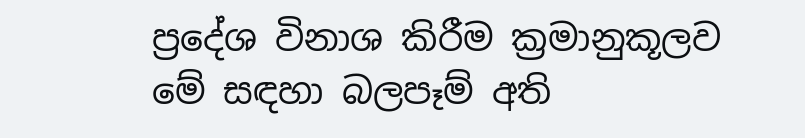ප්‍රදේශ විනාශ කිරීම ක්‍රමානුකූලව මේ සඳහා බලපෑම් අති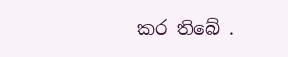කර තිබේ .